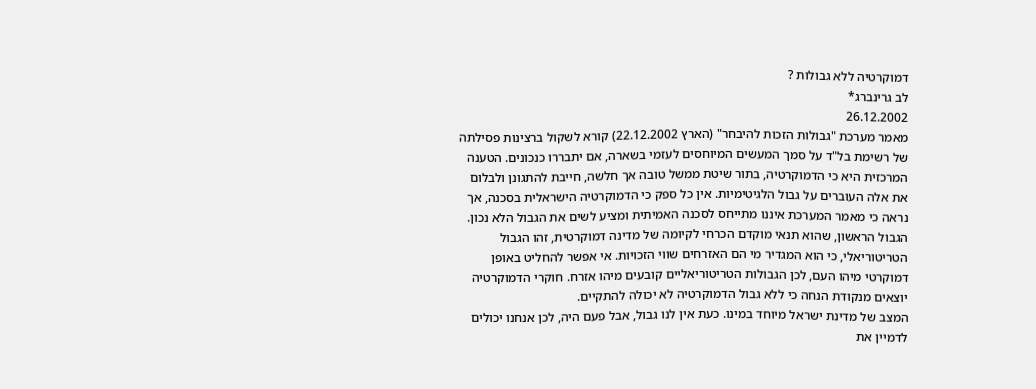דמוקרטיה ללא גבולות ?
לב גרינברג*
26.12.2002
מאמר מערכת "גבולות הזכות להיבחר" (הארץ 22.12.2002) קורא לשקול ברצינות פסילתה של רשימת בל"ד על סמך המעשים המיוחסים לעזמי בשארה, אם יתבררו כנכונים. הטענה המרכזית היא כי הדמוקרטיה, בתור שיטת ממשל טובה אך חלשה, חייבת להתגונן ולבלום את אלה העוברים על גבול הלגיטימיות. אין כל ספק כי הדמוקרטיה הישראלית בסכנה, אך נראה כי מאמר המערכת איננו מתייחס לסכנה האמיתית ומציע לשים את הגבול הלא נכון. הגבול הראשון, שהוא תנאי מוקדם הכרחי לקיומה של מדינה דמוקרטית, זהו הגבול הטריטוריאלי, כי הוא המגדיר מי הם האזרחים שווי הזכויות. אי אפשר להחליט באופן דמוקרטי מיהו העם, לכן הגבולות הטריטוריאליים קובעים מיהו אזרח. חוקרי הדמוקרטיה יוצאים מנקודת הנחה כי ללא גבול הדמוקרטיה לא יכולה להתקיים.
המצב של מדינת ישראל מיוחד במינו. כעת אין לנו גבול, אבל פעם היה, לכן אנחנו יכולים לדמיין את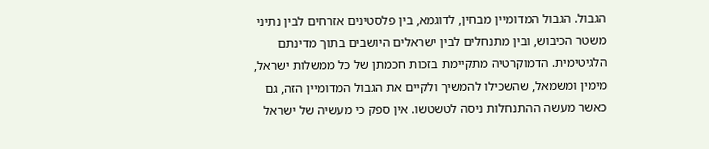הגבול. הגבול המדומיין מבחין, לדוגמא, בין פלסטינים אזרחים לבין נתיני משטר הכיבוש, ובין מתנחלים לבין ישראלים היושבים בתוך מדינתם הלגיטימית. הדמוקרטיה מתקיימת בזכות חכמתן של כל ממשלות ישראל, מימין ומשמאל, שהשכילו להמשיך ולקיים את הגבול המדומיין הזה, גם כאשר מעשה ההתנחלות ניסה לטשטשו. אין ספק כי מעשיה של ישראל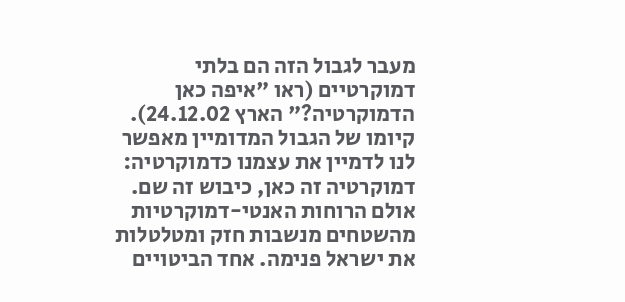מעבר לגבול הזה הם בלתי דמוקרטיים (ראו "איפה כאן הדמוקרטיה?" הארץ 24.12.02). קיומו של הגבול המדומיין מאפשר לנו לדמיין את עצמנו כדמוקרטיה: דמוקרטיה זה כאן, כיבוש זה שם.
אולם הרוחות האנטי-דמוקרטיות מהשטחים מנשבות חזק ומטלטלות את ישראל פנימה. אחד הביטויים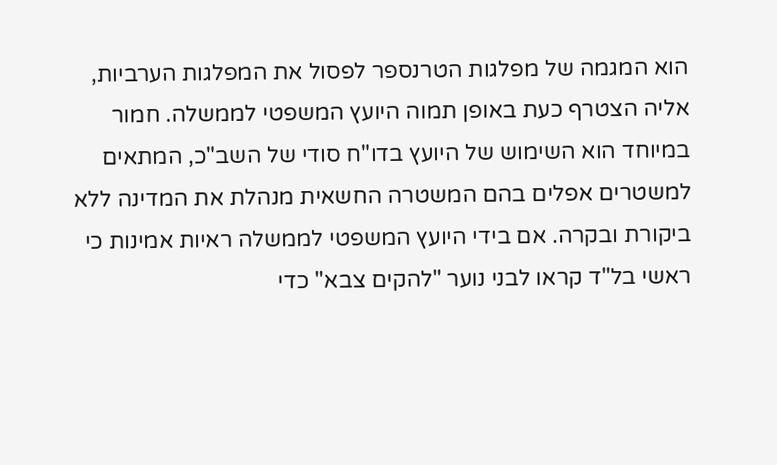הוא המגמה של מפלגות הטרנספר לפסול את המפלגות הערביות, אליה הצטרף כעת באופן תמוה היועץ המשפטי לממשלה. חמור במיוחד הוא השימוש של היועץ בדו"ח סודי של השב"כ, המתאים למשטרים אפלים בהם המשטרה החשאית מנהלת את המדינה ללא ביקורת ובקרה. אם בידי היועץ המשפטי לממשלה ראיות אמינות כי ראשי בל"ד קראו לבני נוער "להקים צבא" כדי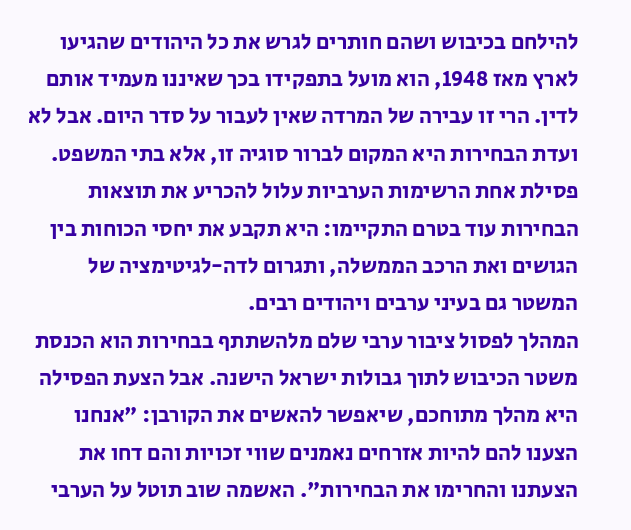להילחם בכיבוש ושהם חותרים לגרש את כל היהודים שהגיעו לארץ מאז 1948, הוא מועל בתפקידו בכך שאיננו מעמיד אותם לדין. הרי זו עבירה של המרדה שאין לעבור על סדר היום. אבל לא ועדת הבחירות היא המקום לברור סוגיה זו, אלא בתי המשפט. פסילת אחת הרשימות הערביות עלול להכריע את תוצאות הבחירות עוד בטרם התקיימו: היא תקבע את יחסי הכוחות בין הגושים ואת הרכב הממשלה, ותגרום לדה-לגיטימציה של המשטר גם בעיני ערבים ויהודים רבים.
המהלך לפסול ציבור ערבי שלם מלהשתתף בבחירות הוא הכנסת משטר הכיבוש לתוך גבולות ישראל הישנה. אבל הצעת הפסילה היא מהלך מתוחכם, שיאפשר להאשים את הקורבן: "אנחנו הצענו להם להיות אזרחים נאמנים שווי זכויות והם דחו את הצעתנו והחרימו את הבחירות". האשמה שוב תוטל על הערבי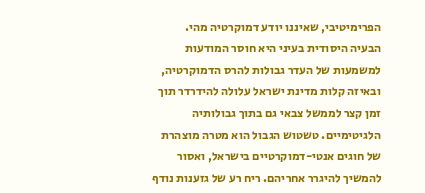הפרימיטיבי, שאיננו יודע דמוקרטיה מהי.
הבעיה היסודית בעיני היא חוסר המודעות למשמעות של העדר גבולות להרס הדמוקרטיה, ובאיזה קלות מדינת ישראל עלולה להידרדר תוך זמן קצר לממשל צבאי גם בתוך גבולותיה הלגיטימיים. טשטוש הגבול הוא מטרה מוצהרת של חוגים אנטי-דמוקרטיים בישראל, ואסור להמשיך להיגרר אחריהם. ריח רע של גזענות נודף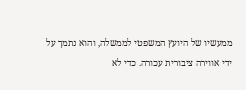ממעשיו של היועץ המשפטי לממשלה, והוא נתמך על ידי אווירה ציבורית עכורה. כדי לא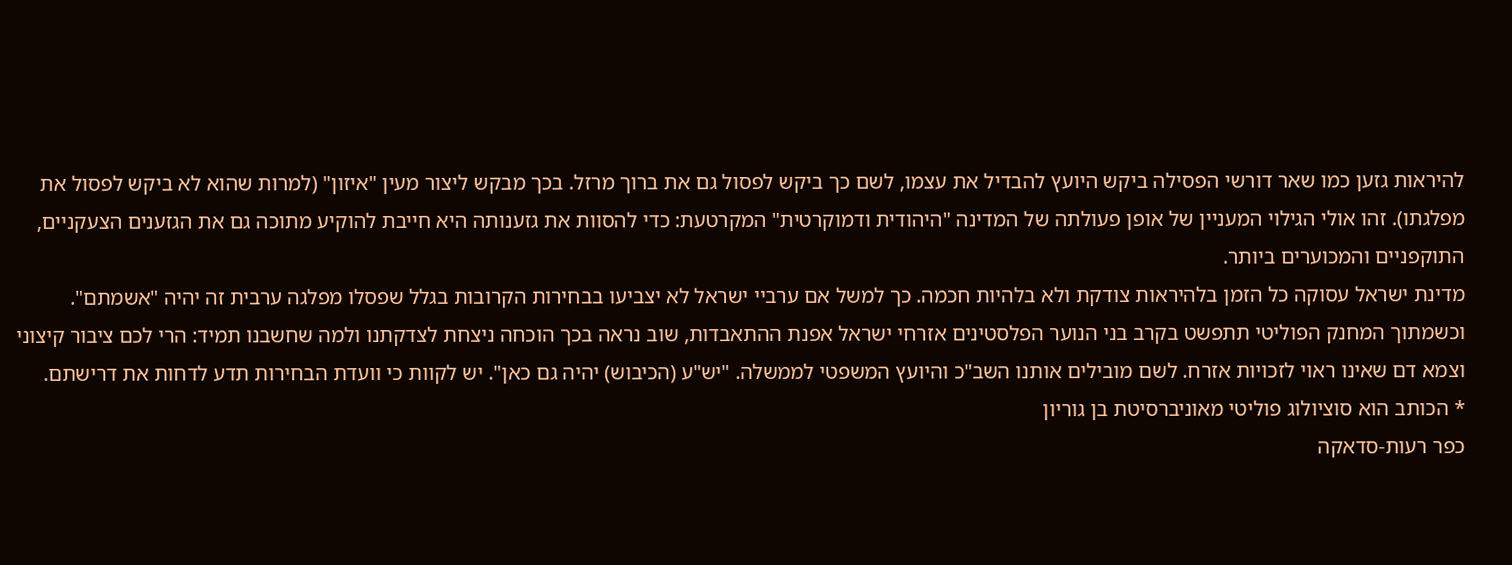להיראות גזען כמו שאר דורשי הפסילה ביקש היועץ להבדיל את עצמו, לשם כך ביקש לפסול גם את ברוך מרזל. בכך מבקש ליצור מעין "איזון" (למרות שהוא לא ביקש לפסול את מפלגתו). זהו אולי הגילוי המעניין של אופן פעולתה של המדינה "היהודית ודמוקרטית" המקרטעת: כדי להסוות את גזענותה היא חייבת להוקיע מתוכה גם את הגזענים הצעקניים, התוקפניים והמכוערים ביותר.
מדינת ישראל עסוקה כל הזמן בלהיראות צודקת ולא בלהיות חכמה. כך למשל אם ערביי ישראל לא יצביעו בבחירות הקרובות בגלל שפסלו מפלגה ערבית זה יהיה "אשמתם". וכשמתוך המחנק הפוליטי תתפשט בקרב בני הנוער הפלסטינים אזרחי ישראל אפנת ההתאבדות, שוב נראה בכך הוכחה ניצחת לצדקתנו ולמה שחשבנו תמיד: הרי לכם ציבור קיצוני וצמא דם שאינו ראוי לזכויות אזרח. לשם מובילים אותנו השב"כ והיועץ המשפטי לממשלה. "יש"ע (הכיבוש) יהיה גם כאן". יש לקוות כי וועדת הבחירות תדע לדחות את דרישתם.
* הכותב הוא סוציולוג פוליטי מאוניברסיטת בן גוריון
כפר רעות-סדאקה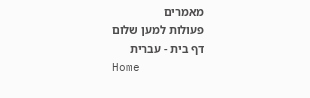מאמרים
פעולות למען שלום
דף בית - עברית
Home